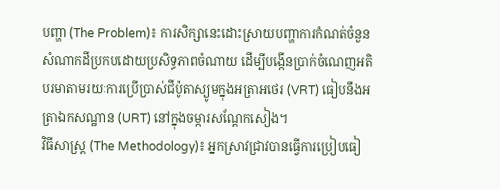បញ្ហា (The Problem)៖ ការសិក្សានេះដោះស្រាយបញ្ហាការកំណត់ចំនួនសំណាកដីប្រកបដោយប្រសិទ្ធភាពចំណាយ ដើម្បីបង្កើនប្រាក់ចំណេញអតិបរមាតាមរយៈការប្រើប្រាស់ជីប៉ូតាស្យូមក្នុងអត្រាអថេរ (VRT) ធៀបនឹងអត្រាឯកសណ្ឋាន (URT) នៅក្នុងចម្ការសណ្តែកសៀង។
វិធីសាស្ត្រ (The Methodology)៖ អ្នកស្រាវជ្រាវបានធ្វើការប្រៀបធៀ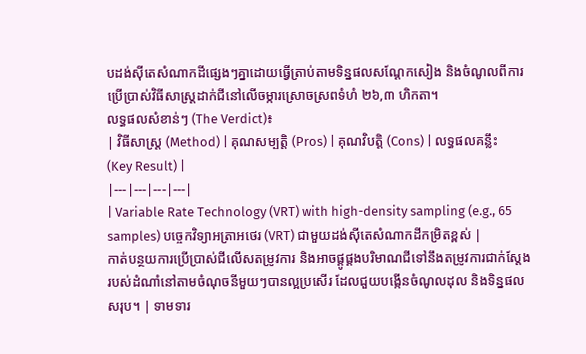បដង់ស៊ីតេសំណាកដីផ្សេងៗគ្នាដោយធ្វើត្រាប់តាមទិន្នផលសណ្តែកសៀង និងចំណូលពីការប្រើប្រាស់វិធីសាស្ត្រដាក់ជីនៅលើចម្ការស្រោចស្រពទំហំ ២៦,៣ ហិកតា។
លទ្ធផលសំខាន់ៗ (The Verdict)៖
| វិធីសាស្ត្រ (Method) | គុណសម្បត្តិ (Pros) | គុណវិបត្តិ (Cons) | លទ្ធផលគន្លឹះ (Key Result) |
|---|---|---|---|
| Variable Rate Technology (VRT) with high-density sampling (e.g., 65 samples) បច្ចេកវិទ្យាអត្រាអថេរ (VRT) ជាមួយដង់ស៊ីតេសំណាកដីកម្រិតខ្ពស់ |
កាត់បន្ថយការប្រើប្រាស់ជីលើសតម្រូវការ និងអាចផ្គូផ្គងបរិមាណជីទៅនឹងតម្រូវការជាក់ស្តែងរបស់ដំណាំនៅតាមចំណុចនីមួយៗបានល្អប្រសើរ ដែលជួយបង្កើនចំណូលដុល និងទិន្នផលសរុប។ | ទាមទារ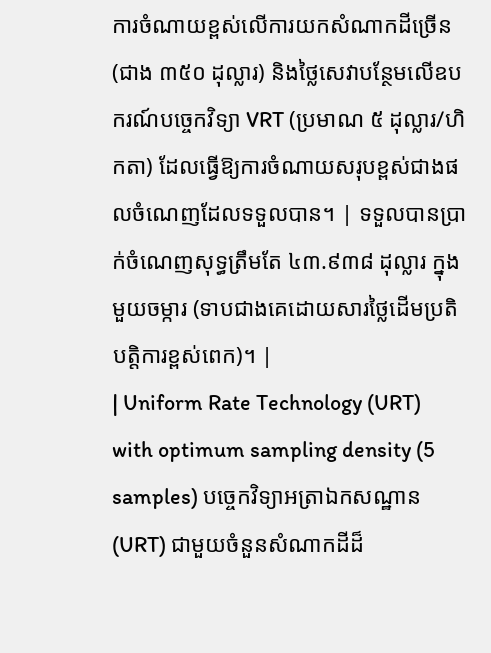ការចំណាយខ្ពស់លើការយកសំណាកដីច្រើន (ជាង ៣៥០ ដុល្លារ) និងថ្លៃសេវាបន្ថែមលើឧបករណ៍បច្ចេកវិទ្យា VRT (ប្រមាណ ៥ ដុល្លារ/ហិកតា) ដែលធ្វើឱ្យការចំណាយសរុបខ្ពស់ជាងផលចំណេញដែលទទួលបាន។ | ទទួលបានប្រាក់ចំណេញសុទ្ធត្រឹមតែ ៤៣.៩៣៨ ដុល្លារ ក្នុងមួយចម្ការ (ទាបជាងគេដោយសារថ្លៃដើមប្រតិបត្តិការខ្ពស់ពេក)។ |
| Uniform Rate Technology (URT) with optimum sampling density (5 samples) បច្ចេកវិទ្យាអត្រាឯកសណ្ឋាន (URT) ជាមួយចំនួនសំណាកដីដ៏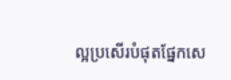ល្អប្រសើរបំផុតផ្នែកសេ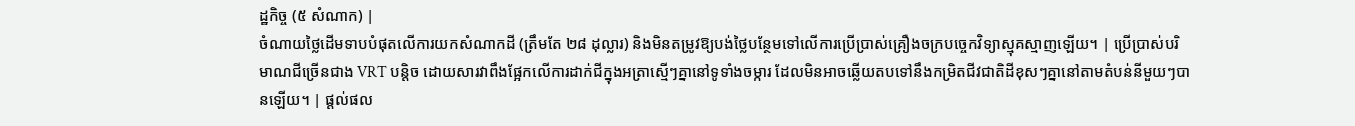ដ្ឋកិច្ច (៥ សំណាក) |
ចំណាយថ្លៃដើមទាបបំផុតលើការយកសំណាកដី (ត្រឹមតែ ២៨ ដុល្លារ) និងមិនតម្រូវឱ្យបង់ថ្លៃបន្ថែមទៅលើការប្រើប្រាស់គ្រឿងចក្របច្ចេកវិទ្យាស្មុគស្មាញឡើយ។ | ប្រើប្រាស់បរិមាណជីច្រើនជាង VRT បន្តិច ដោយសារវាពឹងផ្អែកលើការដាក់ជីក្នុងអត្រាស្មើៗគ្នានៅទូទាំងចម្ការ ដែលមិនអាចឆ្លើយតបទៅនឹងកម្រិតជីវជាតិដីខុសៗគ្នានៅតាមតំបន់នីមួយៗបានឡើយ។ | ផ្តល់ផល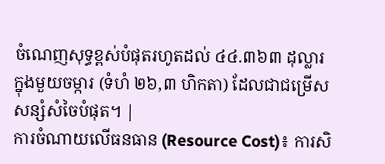ចំណេញសុទ្ធខ្ពស់បំផុតរហូតដល់ ៤៤.៣៦៣ ដុល្លារ ក្នុងមួយចម្ការ (ទំហំ ២៦,៣ ហិកតា) ដែលជាជម្រើសសន្សំសំចៃបំផុត។ |
ការចំណាយលើធនធាន (Resource Cost)៖ ការសិ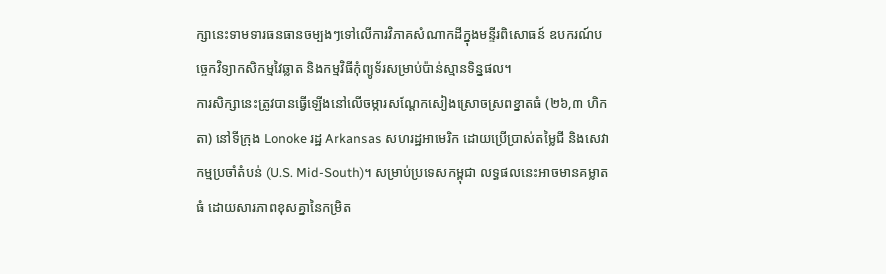ក្សានេះទាមទារធនធានចម្បងៗទៅលើការវិភាគសំណាកដីក្នុងមន្ទីរពិសោធន៍ ឧបករណ៍បច្ចេកវិទ្យាកសិកម្មវៃឆ្លាត និងកម្មវិធីកុំព្យូទ័រសម្រាប់ប៉ាន់ស្មានទិន្នផល។
ការសិក្សានេះត្រូវបានធ្វើឡើងនៅលើចម្ការសណ្តែកសៀងស្រោចស្រពខ្នាតធំ (២៦,៣ ហិកតា) នៅទីក្រុង Lonoke រដ្ឋ Arkansas សហរដ្ឋអាមេរិក ដោយប្រើប្រាស់តម្លៃជី និងសេវាកម្មប្រចាំតំបន់ (U.S. Mid-South)។ សម្រាប់ប្រទេសកម្ពុជា លទ្ធផលនេះអាចមានគម្លាតធំ ដោយសារភាពខុសគ្នានៃកម្រិត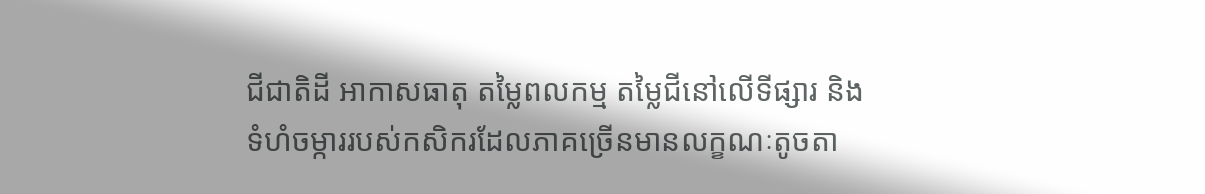ជីជាតិដី អាកាសធាតុ តម្លៃពលកម្ម តម្លៃជីនៅលើទីផ្សារ និងទំហំចម្ការរបស់កសិករដែលភាគច្រើនមានលក្ខណៈតូចតា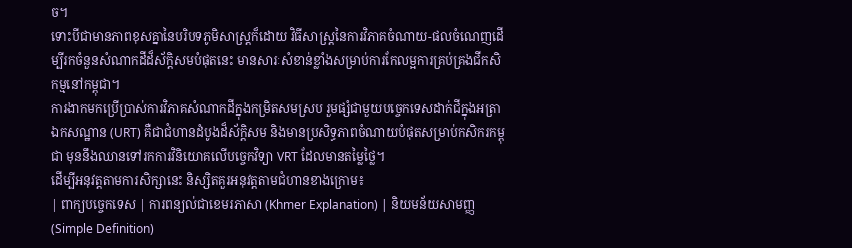ច។
ទោះបីជាមានភាពខុសគ្នានៃបរិបទភូមិសាស្ត្រក៏ដោយ វិធីសាស្ត្រនៃការវិភាគចំណាយ-ផលចំណេញដើម្បីរកចំនួនសំណាកដីដ៏ស័ក្តិសមបំផុតនេះ មានសារៈសំខាន់ខ្លាំងសម្រាប់ការកែលម្អការគ្រប់គ្រងជីកសិកម្មនៅកម្ពុជា។
ការងាកមកប្រើប្រាស់ការវិភាគសំណាកដីក្នុងកម្រិតសមស្រប រួមផ្សំជាមួយបច្ចេកទេសដាក់ជីក្នុងអត្រាឯកសណ្ឋាន (URT) គឺជាជំហានដំបូងដ៏ស័ក្តិសម និងមានប្រសិទ្ធភាពចំណាយបំផុតសម្រាប់កសិករកម្ពុជា មុននឹងឈានទៅរកការវិនិយោគលើបច្ចេកវិទ្យា VRT ដែលមានតម្លៃថ្លៃ។
ដើម្បីអនុវត្តតាមការសិក្សានេះ និស្សិតគួរអនុវត្តតាមជំហានខាងក្រោម៖
| ពាក្យបច្ចេកទេស | ការពន្យល់ជាខេមរភាសា (Khmer Explanation) | និយមន័យសាមញ្ញ (Simple Definition)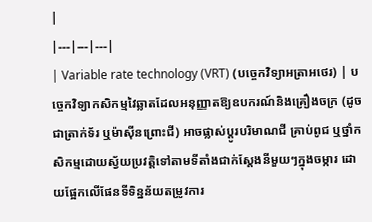|
|---|---|---|
| Variable rate technology (VRT) (បច្ចេកវិទ្យាអត្រាអថេរ) | បច្ចេកវិទ្យាកសិកម្មវៃឆ្លាតដែលអនុញ្ញាតឱ្យឧបករណ៍និងគ្រឿងចក្រ (ដូចជាត្រាក់ទ័រ ឬម៉ាស៊ីនព្រោះជី) អាចផ្លាស់ប្តូរបរិមាណជី គ្រាប់ពូជ ឬថ្នាំកសិកម្មដោយស្វ័យប្រវត្តិទៅតាមទីតាំងជាក់ស្តែងនីមួយៗក្នុងចម្ការ ដោយផ្អែកលើផែនទីទិន្នន័យតម្រូវការ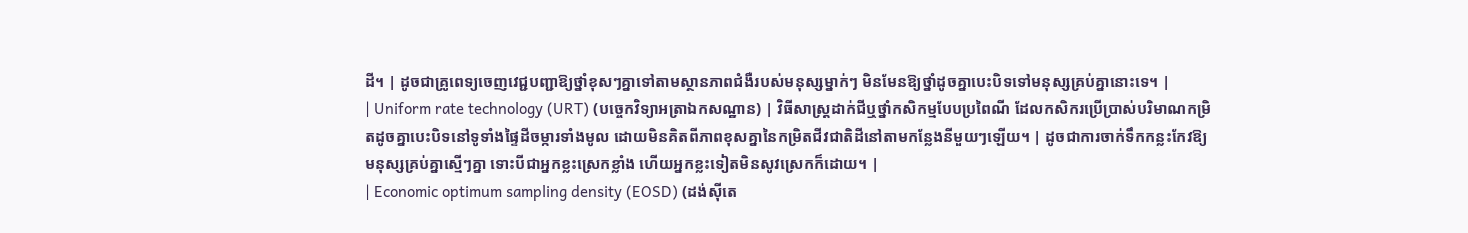ដី។ | ដូចជាគ្រូពេទ្យចេញវេជ្ជបញ្ជាឱ្យថ្នាំខុសៗគ្នាទៅតាមស្ថានភាពជំងឺរបស់មនុស្សម្នាក់ៗ មិនមែនឱ្យថ្នាំដូចគ្នាបេះបិទទៅមនុស្សគ្រប់គ្នានោះទេ។ |
| Uniform rate technology (URT) (បច្ចេកវិទ្យាអត្រាឯកសណ្ឋាន) | វិធីសាស្ត្រដាក់ជីឬថ្នាំកសិកម្មបែបប្រពៃណី ដែលកសិករប្រើប្រាស់បរិមាណកម្រិតដូចគ្នាបេះបិទនៅទូទាំងផ្ទៃដីចម្ការទាំងមូល ដោយមិនគិតពីភាពខុសគ្នានៃកម្រិតជីវជាតិដីនៅតាមកន្លែងនីមួយៗឡើយ។ | ដូចជាការចាក់ទឹកកន្លះកែវឱ្យមនុស្សគ្រប់គ្នាស្មើៗគ្នា ទោះបីជាអ្នកខ្លះស្រេកខ្លាំង ហើយអ្នកខ្លះទៀតមិនសូវស្រេកក៏ដោយ។ |
| Economic optimum sampling density (EOSD) (ដង់ស៊ីតេ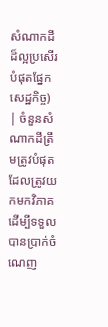សំណាកដីដ៏ល្អប្រសើរបំផុតផ្នែកសេដ្ឋកិច្ច) | ចំនួនសំណាកដីត្រឹមត្រូវបំផុតដែលត្រូវយកមកវិភាគដើម្បីទទួលបានប្រាក់ចំណេញ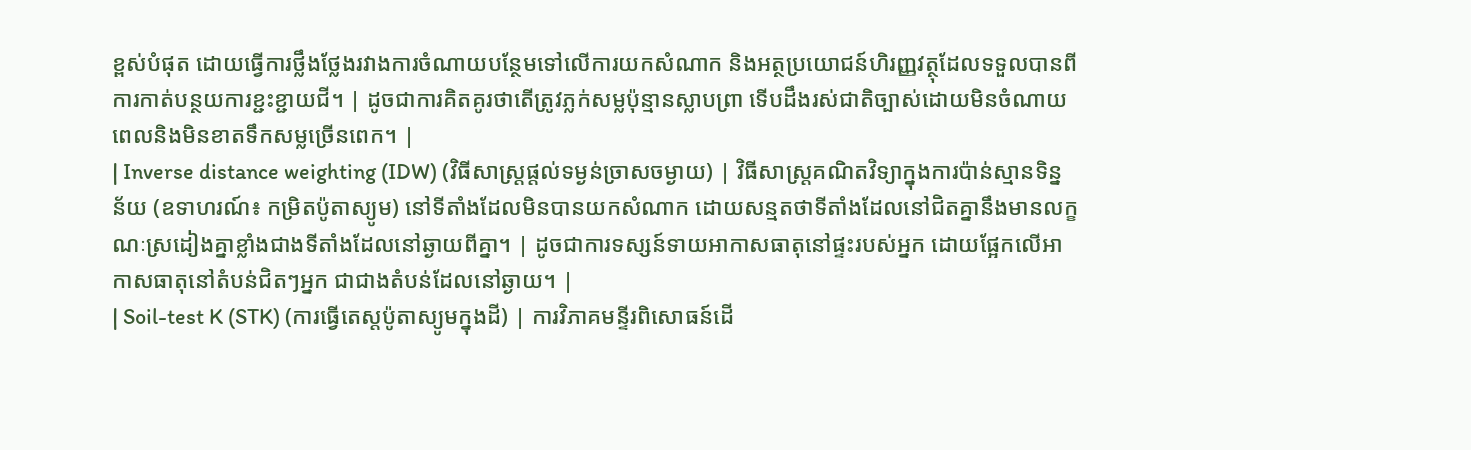ខ្ពស់បំផុត ដោយធ្វើការថ្លឹងថ្លែងរវាងការចំណាយបន្ថែមទៅលើការយកសំណាក និងអត្ថប្រយោជន៍ហិរញ្ញវត្ថុដែលទទួលបានពីការកាត់បន្ថយការខ្ជះខ្ជាយជី។ | ដូចជាការគិតគូរថាតើត្រូវភ្លក់សម្លប៉ុន្មានស្លាបព្រា ទើបដឹងរស់ជាតិច្បាស់ដោយមិនចំណាយពេលនិងមិនខាតទឹកសម្លច្រើនពេក។ |
| Inverse distance weighting (IDW) (វិធីសាស្ត្រផ្តល់ទម្ងន់ច្រាសចម្ងាយ) | វិធីសាស្ត្រគណិតវិទ្យាក្នុងការប៉ាន់ស្មានទិន្នន័យ (ឧទាហរណ៍៖ កម្រិតប៉ូតាស្យូម) នៅទីតាំងដែលមិនបានយកសំណាក ដោយសន្មតថាទីតាំងដែលនៅជិតគ្នានឹងមានលក្ខណៈស្រដៀងគ្នាខ្លាំងជាងទីតាំងដែលនៅឆ្ងាយពីគ្នា។ | ដូចជាការទស្សន៍ទាយអាកាសធាតុនៅផ្ទះរបស់អ្នក ដោយផ្អែកលើអាកាសធាតុនៅតំបន់ជិតៗអ្នក ជាជាងតំបន់ដែលនៅឆ្ងាយ។ |
| Soil-test K (STK) (ការធ្វើតេស្តប៉ូតាស្យូមក្នុងដី) | ការវិភាគមន្ទីរពិសោធន៍ដើ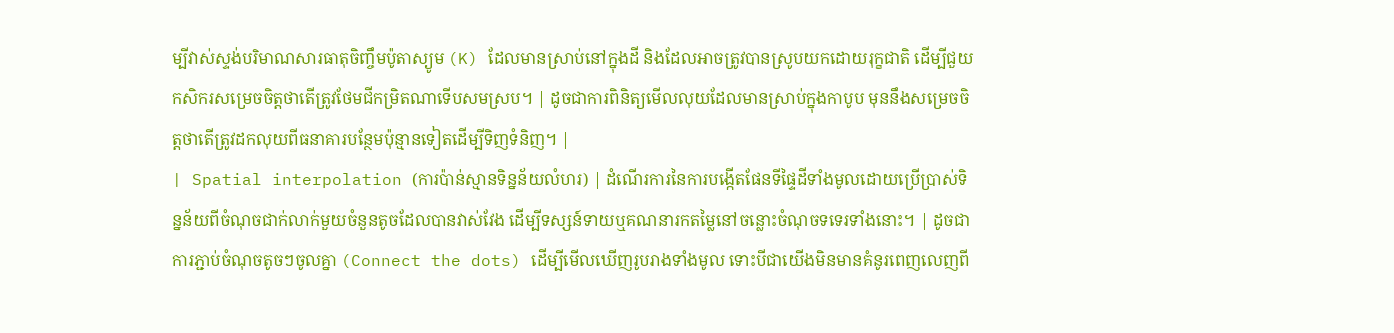ម្បីវាស់ស្ទង់បរិមាណសារធាតុចិញ្ចឹមប៉ូតាស្យូម (K) ដែលមានស្រាប់នៅក្នុងដី និងដែលអាចត្រូវបានស្រូបយកដោយរុក្ខជាតិ ដើម្បីជួយកសិករសម្រេចចិត្តថាតើត្រូវថែមជីកម្រិតណាទើបសមស្រប។ | ដូចជាការពិនិត្យមើលលុយដែលមានស្រាប់ក្នុងកាបូប មុននឹងសម្រេចចិត្តថាតើត្រូវដកលុយពីធនាគារបន្ថែមប៉ុន្មានទៀតដើម្បីទិញទំនិញ។ |
| Spatial interpolation (ការប៉ាន់ស្មានទិន្នន័យលំហរ) | ដំណើរការនៃការបង្កើតផែនទីផ្ទៃដីទាំងមូលដោយប្រើប្រាស់ទិន្នន័យពីចំណុចជាក់លាក់មួយចំនួនតូចដែលបានវាស់វែង ដើម្បីទស្សន៍ទាយឬគណនារកតម្លៃនៅចន្លោះចំណុចទទេរទាំងនោះ។ | ដូចជាការភ្ជាប់ចំណុចតូចៗចូលគ្នា (Connect the dots) ដើម្បីមើលឃើញរូបរាងទាំងមូល ទោះបីជាយើងមិនមានគំនូរពេញលេញពី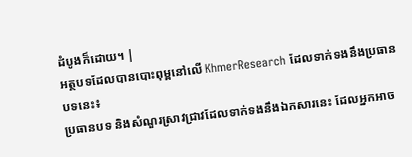ដំបូងក៏ដោយ។ |
អត្ថបទដែលបានបោះពុម្ពនៅលើ KhmerResearch ដែលទាក់ទងនឹងប្រធានបទនេះ៖
ប្រធានបទ និងសំណួរស្រាវជ្រាវដែលទាក់ទងនឹងឯកសារនេះ ដែលអ្នកអាច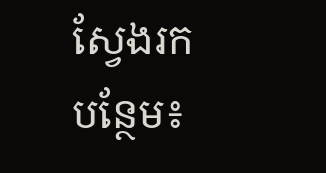ស្វែងរកបន្ថែម៖